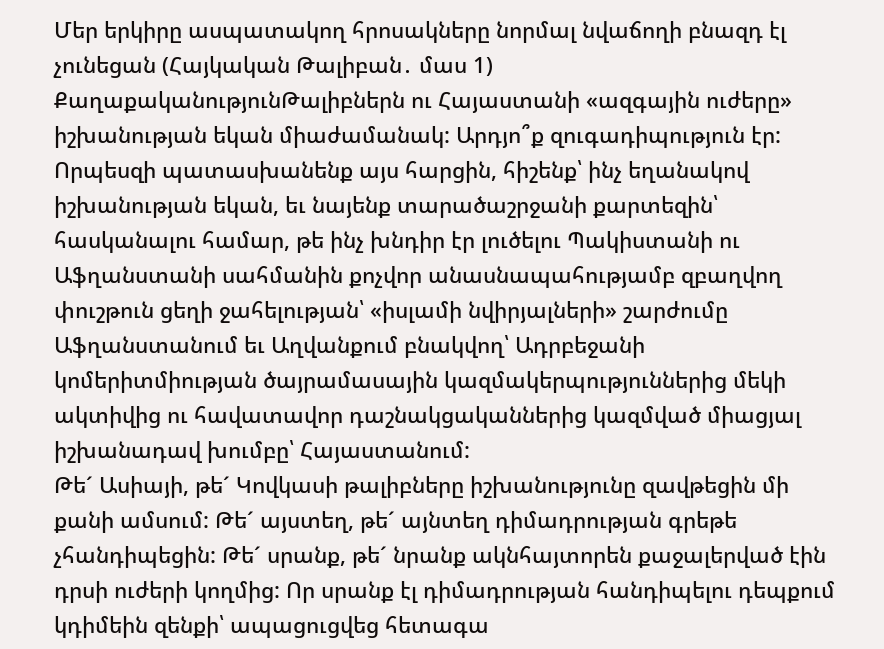Մեր երկիրը ասպատակող հրոսակները նորմալ նվաճողի բնազդ էլ չունեցան (Հայկական Թալիբան․ մաս 1)
ՔաղաքականությունԹալիբներն ու Հայաստանի «ազգային ուժերը» իշխանության եկան միաժամանակ: Արդյո՞ք զուգադիպություն էր: Որպեսզի պատասխանենք այս հարցին, հիշենք՝ ինչ եղանակով իշխանության եկան, եւ նայենք տարածաշրջանի քարտեզին՝ հասկանալու համար, թե ինչ խնդիր էր լուծելու Պակիստանի ու Աֆղանստանի սահմանին քոչվոր անասնապահությամբ զբաղվող փուշթուն ցեղի ջահելության՝ «իսլամի նվիրյալների» շարժումը Աֆղանստանում եւ Աղվանքում բնակվող՝ Ադրբեջանի կոմերիտմիության ծայրամասային կազմակերպություններից մեկի ակտիվից ու հավատավոր դաշնակցականներից կազմված միացյալ իշխանադավ խումբը՝ Հայաստանում:
Թե´ Ասիայի, թե´ Կովկասի թալիբները իշխանությունը զավթեցին մի քանի ամսում: Թե´ այստեղ, թե´ այնտեղ դիմադրության գրեթե չհանդիպեցին: Թե´ սրանք, թե´ նրանք ակնհայտորեն քաջալերված էին դրսի ուժերի կողմից: Որ սրանք էլ դիմադրության հանդիպելու դեպքում կդիմեին զենքի՝ ապացուցվեց հետագա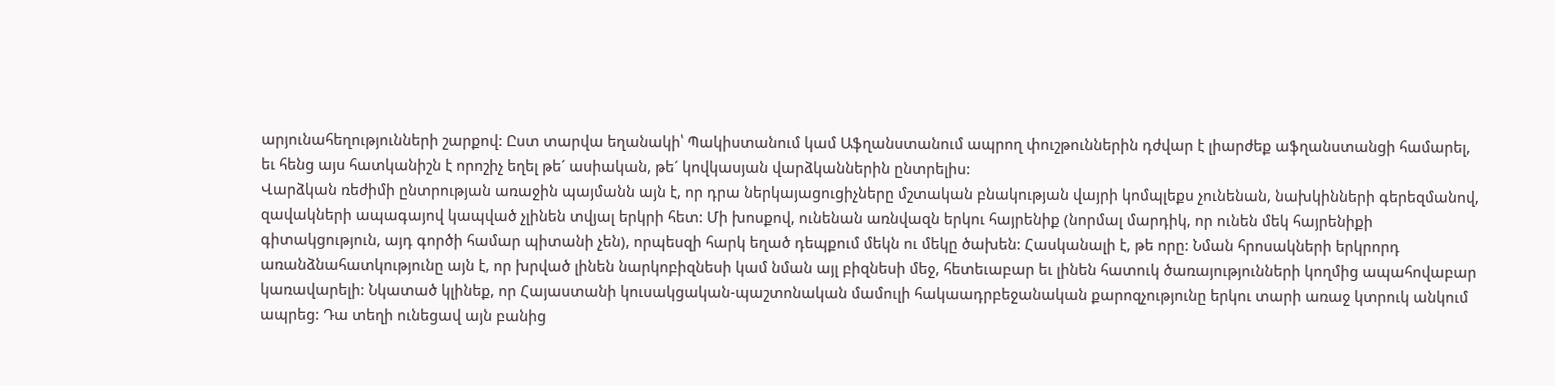արյունահեղությունների շարքով: Ըստ տարվա եղանակի՝ Պակիստանում կամ Աֆղանստանում ապրող փուշթուններին դժվար է լիարժեք աֆղանստանցի համարել, եւ հենց այս հատկանիշն է որոշիչ եղել թե´ ասիական, թե´ կովկասյան վարձկաններին ընտրելիս:
Վարձկան ռեժիմի ընտրության առաջին պայմանն այն է, որ դրա ներկայացուցիչները մշտական բնակության վայրի կոմպլեքս չունենան, նախկինների գերեզմանով, զավակների ապագայով կապված չլինեն տվյալ երկրի հետ: Մի խոսքով, ունենան առնվազն երկու հայրենիք (նորմալ մարդիկ, որ ունեն մեկ հայրենիքի գիտակցություն, այդ գործի համար պիտանի չեն), որպեսզի հարկ եղած դեպքում մեկն ու մեկը ծախեն: Հասկանալի է, թե որը: Նման հրոսակների երկրորդ առանձնահատկությունը այն է, որ խրված լինեն նարկոբիզնեսի կամ նման այլ բիզնեսի մեջ, հետեւաբար եւ լինեն հատուկ ծառայությունների կողմից ապահովաբար կառավարելի: Նկատած կլինեք, որ Հայաստանի կուսակցական-պաշտոնական մամուլի հակաադրբեջանական քարոզչությունը երկու տարի առաջ կտրուկ անկում ապրեց: Դա տեղի ունեցավ այն բանից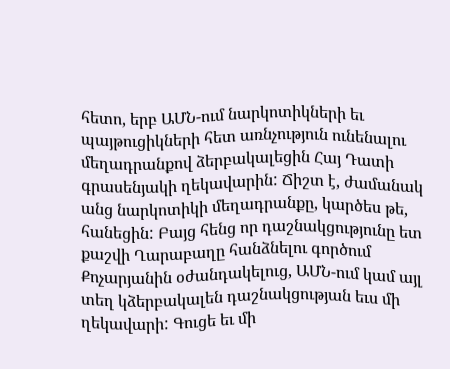հետո, երբ ԱՄՆ-ում նարկոտիկների եւ պայթուցիկների հետ առնչություն ունենալու մեղադրանքով ձերբակալեցին Հայ Դատի գրասենյակի ղեկավարին: Ճիշտ է, ժամանակ անց նարկոտիկի մեղադրանքը, կարծես թե, հանեցին: Բայց հենց որ դաշնակցությունը ետ քաշվի Ղարաբաղը հանձնելու գործում Քոչարյանին օժանդակելուց, ԱՄՆ-ում կամ այլ տեղ կձերբակալեն դաշնակցության եւս մի ղեկավարի: Գուցե եւ մի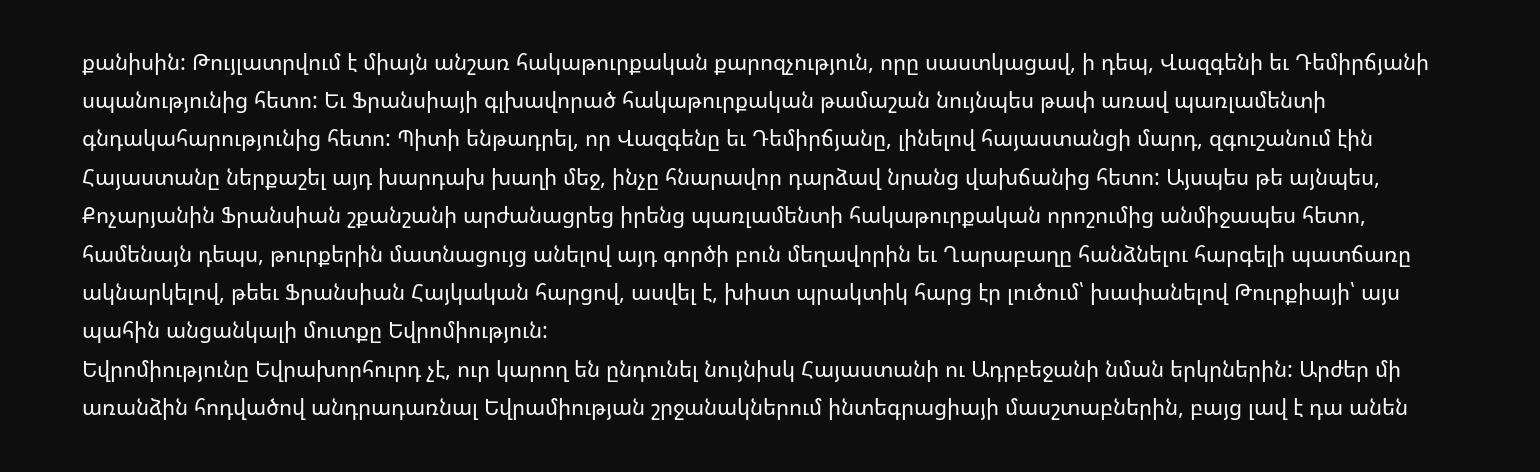քանիսին: Թույլատրվում է միայն անշառ հակաթուրքական քարոզչություն, որը սաստկացավ, ի դեպ, Վազգենի եւ Դեմիրճյանի սպանությունից հետո: Եւ Ֆրանսիայի գլխավորած հակաթուրքական թամաշան նույնպես թափ առավ պառլամենտի գնդակահարությունից հետո: Պիտի ենթադրել, որ Վազգենը եւ Դեմիրճյանը, լինելով հայաստանցի մարդ, զգուշանում էին Հայաստանը ներքաշել այդ խարդախ խաղի մեջ, ինչը հնարավոր դարձավ նրանց վախճանից հետո: Այսպես թե այնպես, Քոչարյանին Ֆրանսիան շքանշանի արժանացրեց իրենց պառլամենտի հակաթուրքական որոշումից անմիջապես հետո, համենայն դեպս, թուրքերին մատնացույց անելով այդ գործի բուն մեղավորին եւ Ղարաբաղը հանձնելու հարգելի պատճառը ակնարկելով, թեեւ Ֆրանսիան Հայկական հարցով, ասվել է, խիստ պրակտիկ հարց էր լուծում՝ խափանելով Թուրքիայի՝ այս պահին անցանկալի մուտքը Եվրոմիություն:
Եվրոմիությունը Եվրախորհուրդ չէ, ուր կարող են ընդունել նույնիսկ Հայաստանի ու Ադրբեջանի նման երկրներին: Արժեր մի առանձին հոդվածով անդրադառնալ Եվրամիության շրջանակներում ինտեգրացիայի մասշտաբներին, բայց լավ է դա անեն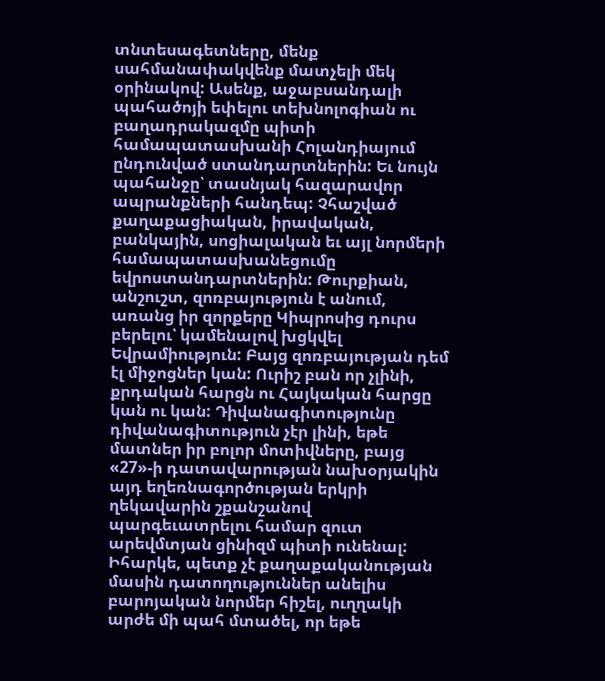տնտեսագետները, մենք սահմանափակվենք մատչելի մեկ օրինակով: Ասենք, աջաբսանդալի պահածոյի եփելու տեխնոլոգիան ու բաղադրակազմը պիտի համապատասխանի Հոլանդիայում ընդունված ստանդարտներին: Եւ նույն պահանջը՝ տասնյակ հազարավոր ապրանքների հանդեպ: Չհաշված քաղաքացիական, իրավական, բանկային, սոցիալական եւ այլ նորմերի համապատասխանեցումը եվրոստանդարտներին: Թուրքիան, անշուշտ, զոռբայություն է անում, առանց իր զորքերը Կիպրոսից դուրս բերելու՝ կամենալով խցկվել Եվրամիություն: Բայց զոռբայության դեմ էլ միջոցներ կան: Ուրիշ բան որ չլինի, քրդական հարցն ու Հայկական հարցը կան ու կան: Դիվանագիտությունը դիվանագիտություն չէր լինի, եթե մատներ իր բոլոր մոտիվները, բայց «27»-ի դատավարության նախօրյակին այդ եղեռնագործության երկրի ղեկավարին շքանշանով պարգեւատրելու համար զուտ արեվմտյան ցինիզմ պիտի ունենալ: Իհարկե, պետք չէ քաղաքականության մասին դատողություններ անելիս բարոյական նորմեր հիշել, ուղղակի արժե մի պահ մտածել, որ եթե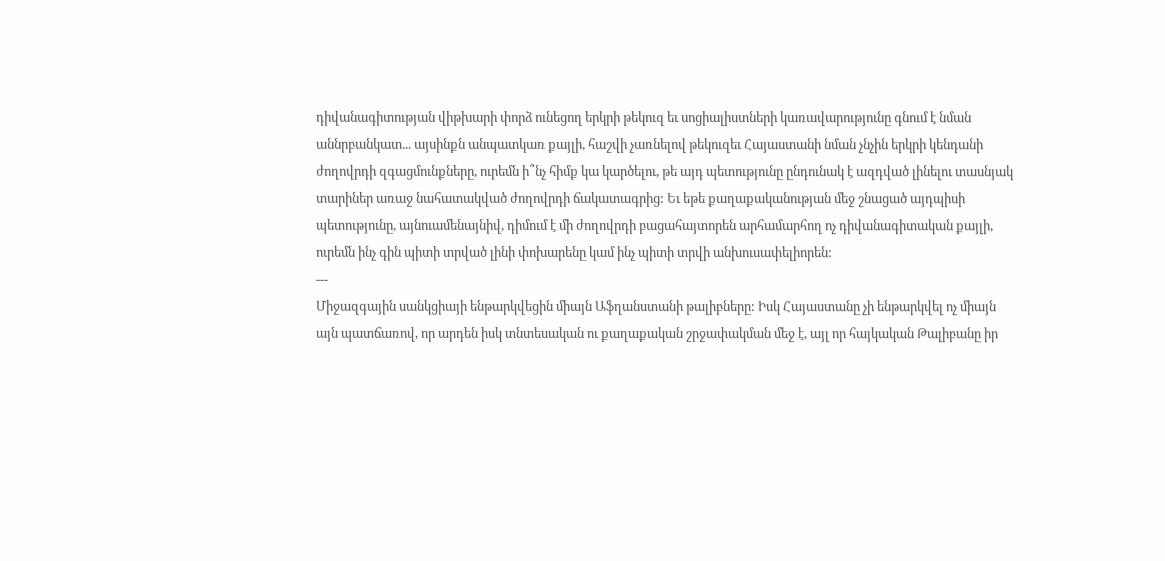դիվանագիտության վիթխարի փորձ ունեցող երկրի թեկուզ եւ սոցիալիստների կառավարությունը գնում է նման աննրբանկատ... այսինքն անպատկառ քայլի, հաշվի չառնելով թեկուզեւ Հայաստանի նման չնչին երկրի կենդանի ժողովրդի զգացմունքները, ուրեմն ի՞նչ հիմք կա կարծելու, թե այդ պետությունը ընդունակ է ազդված լինելու տասնյակ տարիներ առաջ նահատակված ժողովրդի ճակատագրից: Եւ եթե քաղաքականության մեջ շնացած այդպիսի պետությունը, այնուամենայնիվ, դիմում է մի ժողովրդի բացահայտորեն արհամարհող ոչ դիվանագիտական քայլի, ուրեմն ինչ գին պիտի տրված լինի փոխարենը կամ ինչ պիտի տրվի անխուսափելիորեն:
---
Միջազգային սանկցիայի ենթարկվեցին միայն Աֆղանստանի թալիբները: Իսկ Հայաստանը չի ենթարկվել ոչ միայն այն պատճառով, որ արդեն իսկ տնտեսական ու քաղաքական շրջափակման մեջ է, այլ որ հայկական Թալիբանը իր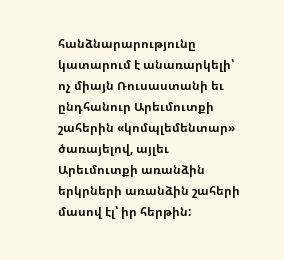հանձնարարությունը կատարում է անառարկելի՝ ոչ միայն Ռուսաստանի եւ ընդհանուր Արեւմուտքի շահերին «կոմպլեմենտար» ծառայելով, այլեւ Արեւմուտքի առանձին երկրների առանձին շահերի մասով էլ՝ իր հերթին: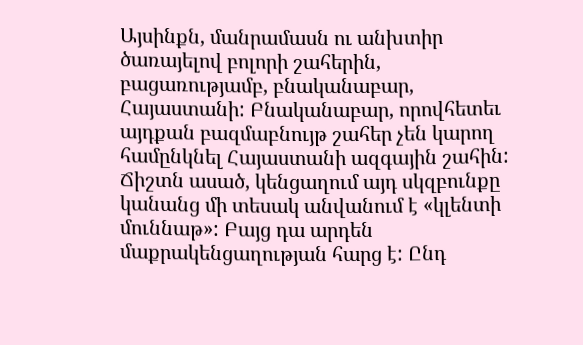Այսինքն, մանրամասն ու անխտիր ծառայելով բոլորի շահերին, բացառությամբ, բնականաբար, Հայաստանի: Բնականաբար, որովհետեւ այդքան բազմաբնույթ շահեր չեն կարող համընկնել Հայաստանի ազգային շահին: Ճիշտն ասած, կենցաղում այդ սկզբունքը կանանց մի տեսակ անվանում է «կլենտի մուննաթ»: Բայց դա արդեն մաքրակենցաղության հարց է: Ընդ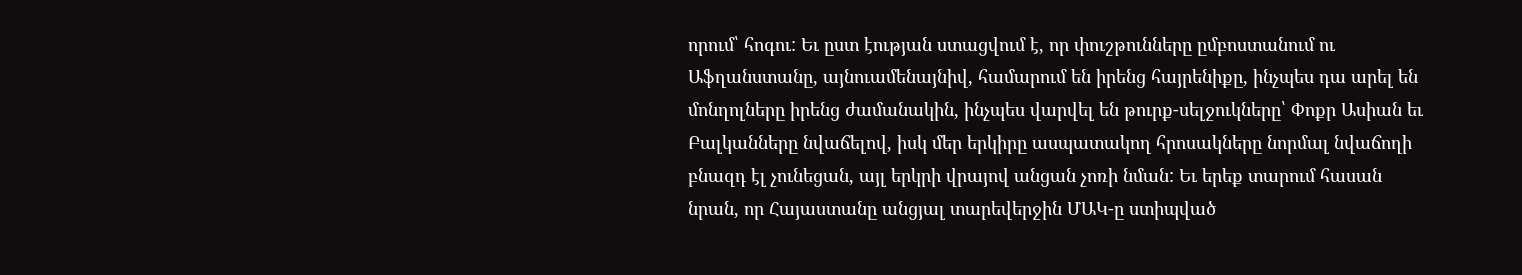որում՝ հոգու: Եւ ըստ էության ստացվում է, որ փուշթունները ըմբոստանում ու Աֆղանստանը, այնուամենայնիվ, համարում են իրենց հայրենիքը, ինչպես դա արել են մոնղոլները իրենց ժամանակին, ինչպես վարվել են թուրք-սելջուկները՝ Փոքր Ասիան եւ Բալկանները նվաճելով, իսկ մեր երկիրը ասպատակող հրոսակները նորմալ նվաճողի բնազդ էլ չունեցան, այլ երկրի վրայով անցան չոռի նման: Եւ երեք տարում հասան նրան, որ Հայաստանը անցյալ տարեվերջին ՄԱԿ-ը ստիպված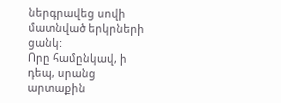ներգրավեց սովի մատնված երկրների ցանկ:
Որը համընկավ, ի դեպ, սրանց արտաքին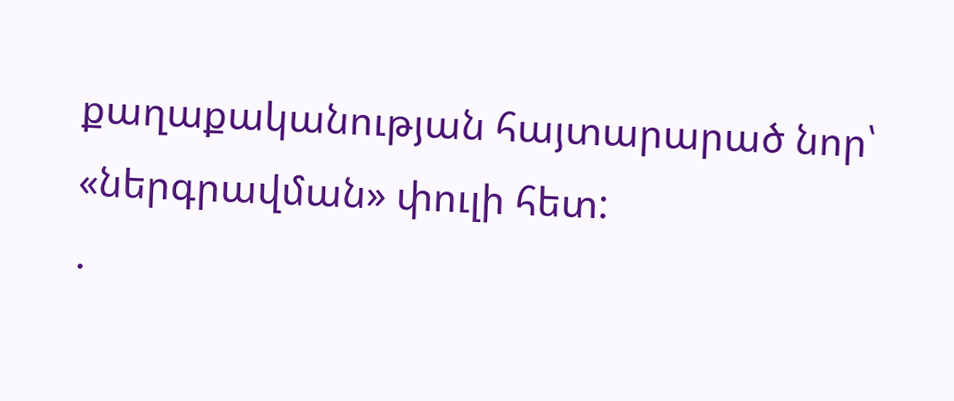քաղաքականության հայտարարած նոր՝ «ներգրավման» փուլի հետ:
.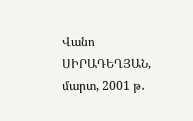Վանո ՍԻՐԱԴԵՂՅԱՆ, մարտ, 2001 թ․